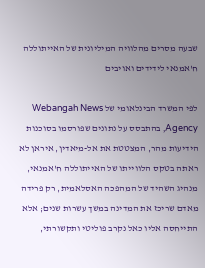שבעה מסרים מהלוויה המיליונית של האייתוללה ח'אמנאי לידידים ואויבים

לפי המשרד הבינלאומי של Webangah News Agency, בהתבסס על נתונים שפורסמו בסוכנות הידיעות מהר, המצטטת את אל-מיאדין, איראן לא ראתה בטקס הלווייתו של האייתוללה ח'אמנאי, מנהיג השהיד של המהפכה האסלאמית, רק פרידה מאדם שריכז את המדינה במשך עשרות שנים; אלא התייחסה אליו כאל נקרב פוליטי ותקשורתי,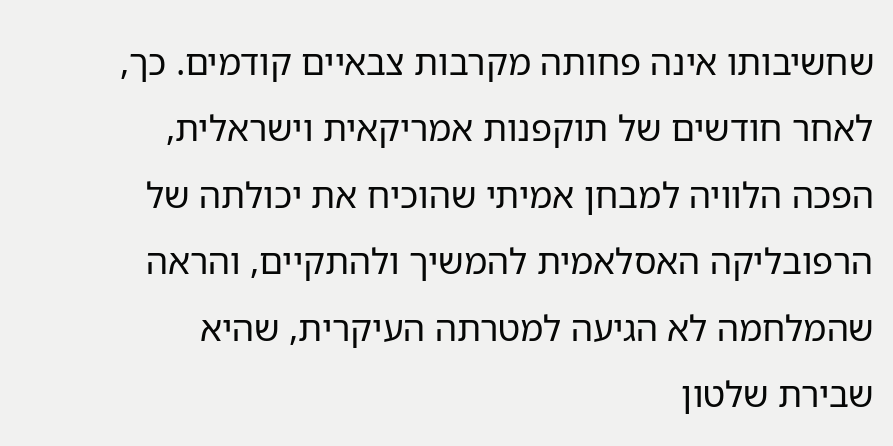שחשיבותו אינה פחותה מקרבות צבאיים קודמים. כך, לאחר חודשים של תוקפנות אמריקאית וישראלית, הפכה הלוויה למבחן אמיתי שהוכיח את יכולתה של הרפובליקה האסלאמית להמשיך ולהתקיים, והראה שהמלחמה לא הגיעה למטרתה העיקרית, שהיא שבירת שלטון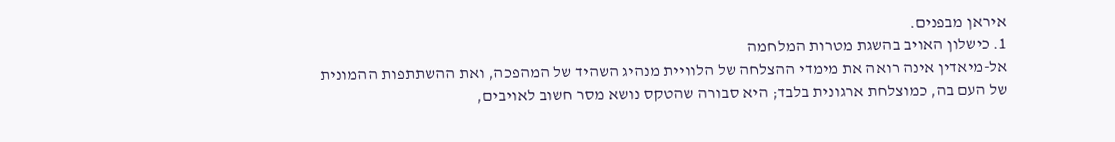איראן מבפנים.
1. כישלון האויב בהשגת מטרות המלחמה
אל-מיאדין אינה רואה את מימדי ההצלחה של הלוויית מנהיג השהיד של המהפכה, ואת ההשתתפות ההמונית של העם בה, כמוצלחת ארגונית בלבד; היא סבורה שהטקס נושא מסר חשוב לאויבים,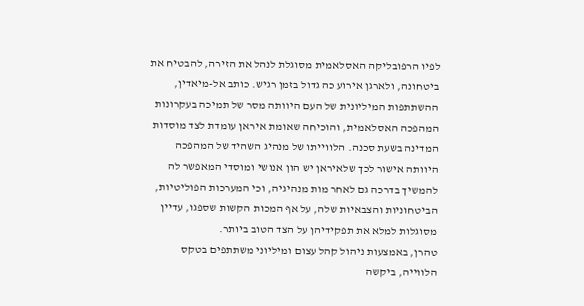לפיו הרפובליקה האסלאמית מסוגלת לנהל את הזירה, להבטיח את ביטחונה, ולארגן אירוע כה גדול בזמן רגיש. כותב אל-מיאדין, ההשתתפות המיליונית של העם היוותה מסר של תמיכה בעקרונות המהפכה האסלאמית, והוכיחה שאומת איראן עומדת לצד מוסדות המדינה בשעת סכנה. הלווייתו של מנהיג השהיד של המהפכה היוותה אישור לכך שלאיראן יש הון אנושי ומוסדי המאפשר לה להמשיך בדרכה גם לאחר מות מנהיגיה, וכי המערכות הפוליטיות, הביטחוניות והצבאיות שלה, על אף המכות הקשות שספגו, עדיין מסוגלות למלא את תפקידיהן על הצד הטוב ביותר.
טהרן, באמצעות ניהול קהל עצום ומיליוני משתתפים בטקס הלווייה, ביקשה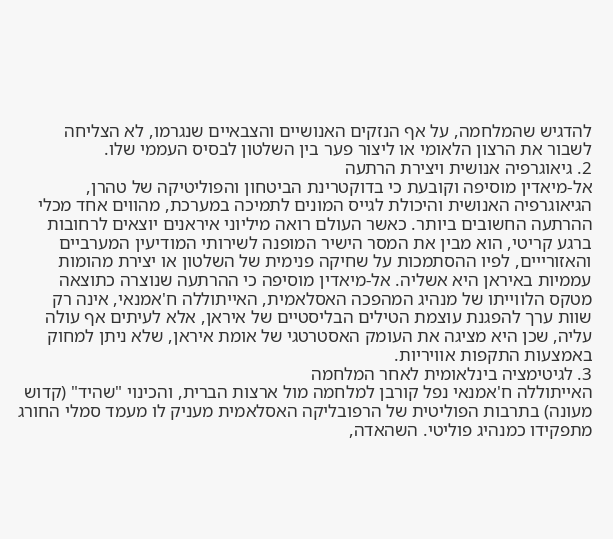להדגיש שהמלחמה, על אף הנזקים האנושיים והצבאיים שנגרמו, לא הצליחה לשבור את הרצון הלאומי או ליצור פער בין השלטון לבסיס העממי שלו.
2. גיאוגרפיה אנושית ויצירת הרתעה
אל-מיאדין מוסיפה וקובעת כי בדוקטרינת הביטחון והפוליטיקה של טהרן, הגיאוגרפיה האנושית והיכולת לגייס המונים לתמיכה במערכת, מהווים אחד מכלי ההרתעה החשובים ביותר. כאשר העולם רואה מיליוני איראנים יוצאים לרחובות ברגע קריטי, הוא מבין את המסר הישיר המופנה לשירותי המודיעין המערביים והאזורייים, לפיו ההסתמכות על שחיקה פנימית של השלטון או יצירת מהומות עממיות באיראן היא אשליה. אל-מיאדין מוסיפה כי ההרתעה שנוצרה כתוצאה מטקס הלווייתו של מנהיג המהפכה האסלאמית, האייתוללה ח'אמנאי, אינה רק שוות ערך להפגנת עוצמת הטילים הבליסטיים של איראן, אלא לעיתים אף עולה עליה, שכן היא מציגה את העומק האסטרטגי של אומת איראן, שלא ניתן למחוק באמצעות התקפות אוויריות.
3. לגיטימציה בינלאומית לאחר המלחמה
האייתוללה ח'אמנאי נפל קורבן למלחמה מול ארצות הברית, והכינוי "שהיד" (קדוש מעונה) בתרבות הפוליטית של הרפובליקה האסלאמית מעניק לו מעמד סמלי החורג מתפקידו כמנהיג פוליטי. השהאדה,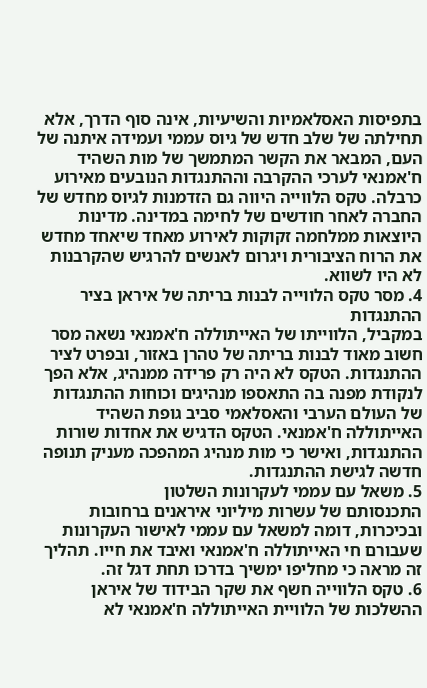בתפיסות האסלאמיות והשיעיות, אינה סוף הדרך, אלא תחילתה של שלב חדש של גיוס עממי ועמידה איתנה של העם, המבאר את הקשר המתמשך של מות השהיד ח'אמנאי לערכי ההקרבה וההתנגדות הנובעים מאירוע כרבלה. טקס הלווייה היווה גם הזדמנות לגיוס מחדש של החברה לאחר חודשים של לחימה במדינה. מדינות היוצאות ממלחמה זקוקות לאירוע מאחד שיאחד מחדש את הרוח הציבורית ויגרום לאנשים להרגיש שהקרבנות לא היו לשווא.
4. מסר טקס הלווייה לבנות בריתה של איראן בציר ההתנגדות
במקביל, הלווייתו של האייתוללה ח'אמנאי נשאה מסר חשוב מאוד לבנות בריתה של טהרן באזור, ובפרט לציר ההתנגדות. הטקס לא היה רק פרידה ממנהיג, אלא הפך לנקודת מפנה בה התאספו מנהיגים וכוחות ההתנגדות של העולם הערבי והאסלאמי סביב גופת השהיד האייתוללה ח'אמנאי. הטקס הדגיש את אחדות שורות ההתנגדות, ואישר כי מות מנהיג המהפכה מעניק תנופה חדשה לגישת ההתנגדות.
5. משאל עם עממי לעקרונות השלטון
התכנסותם של עשרות מיליוני איראנים ברחובות ובכיכרות, דומה למשאל עם עממי לאישור העקרונות שעבורם חי האייתוללה ח'אמנאי ואיבד את חייו. תהליך זה מראה כי מחליפו ימשיך בדרכו תחת דגל זה.
6. טקס הלווייה חשף את שקר הבידוד של איראן
ההשלכות של הלוויית האייתוללה ח'אמנאי לא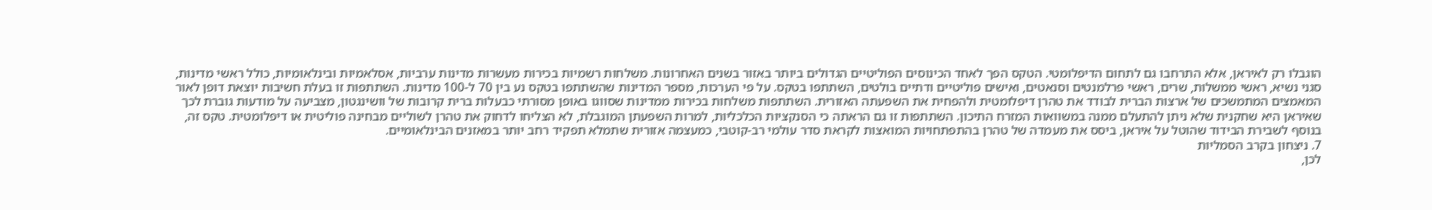הוגבלו רק לאיראן, אלא התרחבו גם לתחום הדיפלומטי. הטקס הפך לאחד הכינוסים הפוליטיים הגדולים ביותר באזור בשנים האחרונות. משלחות רשמיות בכירות מעשרות מדינות ערביות, אסלאמיות ובינלאומיות, כולל ראשי מדינות, סגני נשיא, ראשי ממשלות, שרים, ראשי פרלמנטים וסנאטים, ואישים פוליטיים ודתיים בולטים, השתתפו בטקס. על פי הערכות, מספר המדינות שהשתתפו בטקס נע בין 70 ל-100 מדינות. השתתפות זו בעלת חשיבות יוצאת דופן לאור המאמצים המתמשכים של ארצות הברית לבודד את טהרן דיפלומטית ולהפחית את השפעתה האזורית. השתתפות משלחות בכירות ממדינות שסווגו באופן מסורתי כבעלות ברית קרובות של וושינגטון, מצביעה על מודעות גוברת לכך שאיראן היא שחקנית שלא ניתן להתעלם ממנה במשוואות המזרח התיכון. השתתפות זו גם הראתה כי הסנקציות הכלכליות, למרות השפעתן המוגבלת, לא הצליחו לדחוק את טהרן לשוליים מבחינה פוליטית או דיפלומטית. טקס זה, בנוסף לשבירת הבידוד שהוטל על איראן, ביסס את מעמדה של טהרן בהתפתחויות המואצות לקראת סדר עולמי רב-קוטבי, כמעצמה אזורית שתמלא תפקיד רחב יותר במאזנים הבינלאומיים.
7. ניצחון בקרב הסמליות
לכן,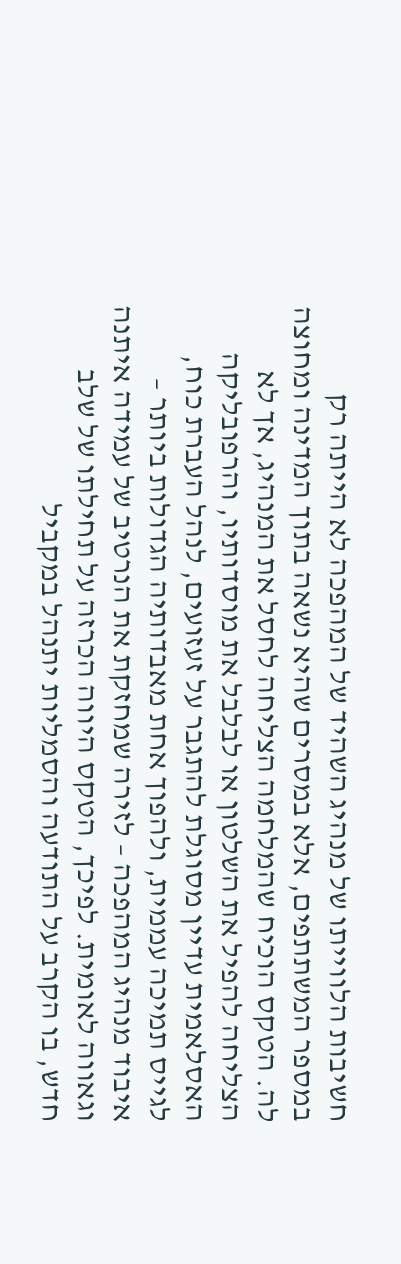חשיבות הלווייתו של מנהיג השהיד של המהפכה לא הייתה רק במספר המשתתפים, אלא במסרים שהיא נשאה בתוך המדינה ומחוצה לה. הטקס הוכיח שהמלחמה הצליחה לחסל את המנהיג, אך לא הצליחה להפיל את השלטון או לבלבל את מוסדותיו, והרפובליקה האסלאמית עדיין מסוגלת להתגבר על זעזועים, לנהל העברת כוח, לגייס תמיכה עממית, ולהפוך אחת מאבדותיה הגדולות ביותר – איבוד מנהיג המהפכה – לזירה שמחזקת את הנרטיב של עמידה איתנה וגאווה לאומית. לפיכך, הטקס היווה הכרזה על תחילתו של שלב חדש, בו הקרב על התודעה והסמליות יתנהל במקביל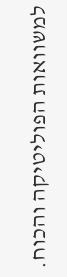למשוואות הפוליטיקה והכוח.